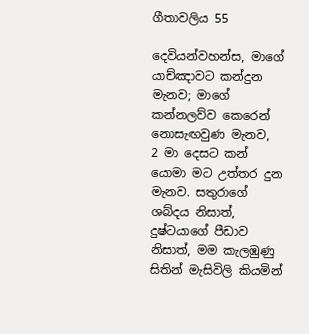ගීතාවලිය 55

දෙවියන්වහන්ස, මාගේ යාච්ඤාවට කන්දුන මැනව; මාගේ කන්නලව්ව කෙරෙන් නොසැඟවුණ මැනව,
2 මා දෙසට කන් යොමා මට උත්තර දුන මැනව. සතුරාගේ ශබ්දය නිසාත්, දුෂ්ටයාගේ පීඩාව නිසාත්, මම කැලඹුණු සිතින් මැසිවිලි කියමින්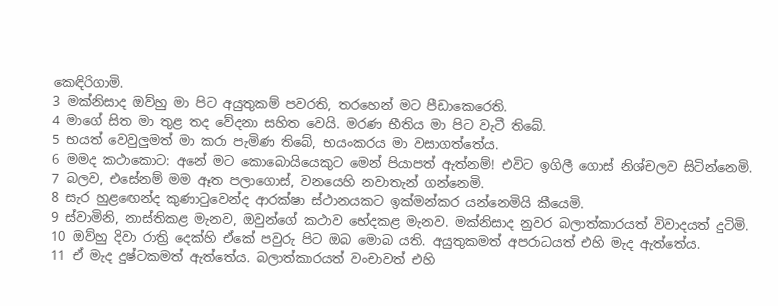කෙඳිරිගාමි.
3 මක්නිසාද ඔව්හු මා පිට අයුතුකම් පවරති, තරහෙන් මට පීඩාකෙරෙති.
4 මාගේ සිත මා තුළ තද වේදනා සහිත වෙයි. මරණ භීතිය මා පිට වැටී තිබේ.
5 භයත් වෙවුලුමත් මා කරා පැමිණ තිබේ, භයංකරය මා වසාගත්තේය.
6 මමද කථාකොට: අනේ මට කොබොයියෙකුට මෙන් පියාපත් ඇත්නම්! එවිට ඉගිලී ගොස් නිශ්චලව සිටින්නෙමි.
7 බලව, එසේනම් මම ඈත පලාගොස්, වනයෙහි නවාතැන් ගන්නෙමි.
8 සැර හුළඟෙන්ද කුණාටුවෙන්ද ආරක්ෂා ස්ථානයකට ඉක්මන්කර යන්නෙමියි කීයෙමි.
9 ස්වාමිනි, නාස්තිකළ මැනව, ඔවුන්ගේ කථාව භේදකළ මැනව. මක්නිසාද නුවර බලාත්කාරයත් විවාදයත් දුටිමි.
10 ඔව්හු දිවා රාත්‍රි දෙක්හි ඒකේ පවුරු පිට ඔබ මොබ යති. අයුතුකමත් අපරාධයත් එහි මැද ඇත්තේය.
11 ඒ මැද දුෂ්ටකමත් ඇත්තේය. බලාත්කාරයත් වංචාවත් එහි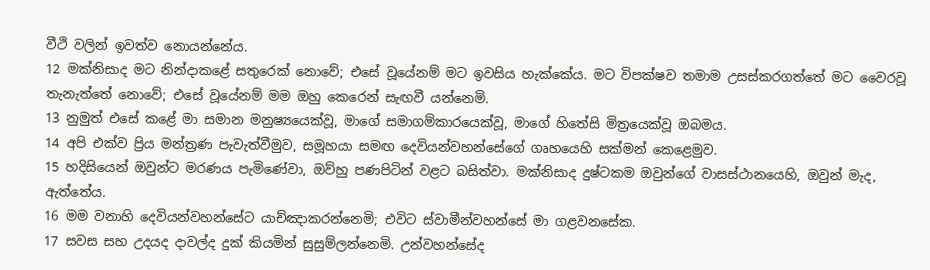වීථි වලින් ඉවත්ව නොයන්නේය.
12 මක්නිසාද මට නින්දාකළේ සතුරෙක් නොවේ; එසේ වූයේනම් මට ඉවසිය හැක්කේය. මට විපක්ෂව තමාම උසස්කරගත්තේ මට වෛරවූ තැනැත්තේ නොවේ; එසේ වූයේනම් මම ඔහු කෙරෙන් සැඟවී යන්නෙමි.
13 නුමුත් එසේ කළේ මා සමාන මනුෂ්‍යයෙක්වූ, මාගේ සමාගම්කාරයෙක්වූ, මාගේ හිතේසි මිත්‍රයෙක්වූ ඔබමය.
14 අපි එක්ව ප්‍රිය මන්ත්‍රණ පැවැත්වීමුව, සමූහයා සමඟ දෙවියන්වහන්සේගේ ගෘහයෙහි සක්මන් කෙළෙමුව.
15 හදිසියෙන් ඔවුන්ට මරණය පැමිණේවා, ඔව්හු පණපිටින් වළට බසිත්වා. මක්නිසාද දුෂ්ටකම ඔවුන්ගේ වාසස්ථානයෙහි, ඔවුන් මැද, ඇත්තේය.
16 මම වනාහි දෙවියන්වහන්සේට යාච්ඤාකරන්නෙමි; එවිට ස්වාමීන්වහන්සේ මා ගළවනසේක.
17 සවස සහ උදයද දාවල්ද දුක් කියමින් සුසුම්ලන්නෙමි. උන්වහන්සේද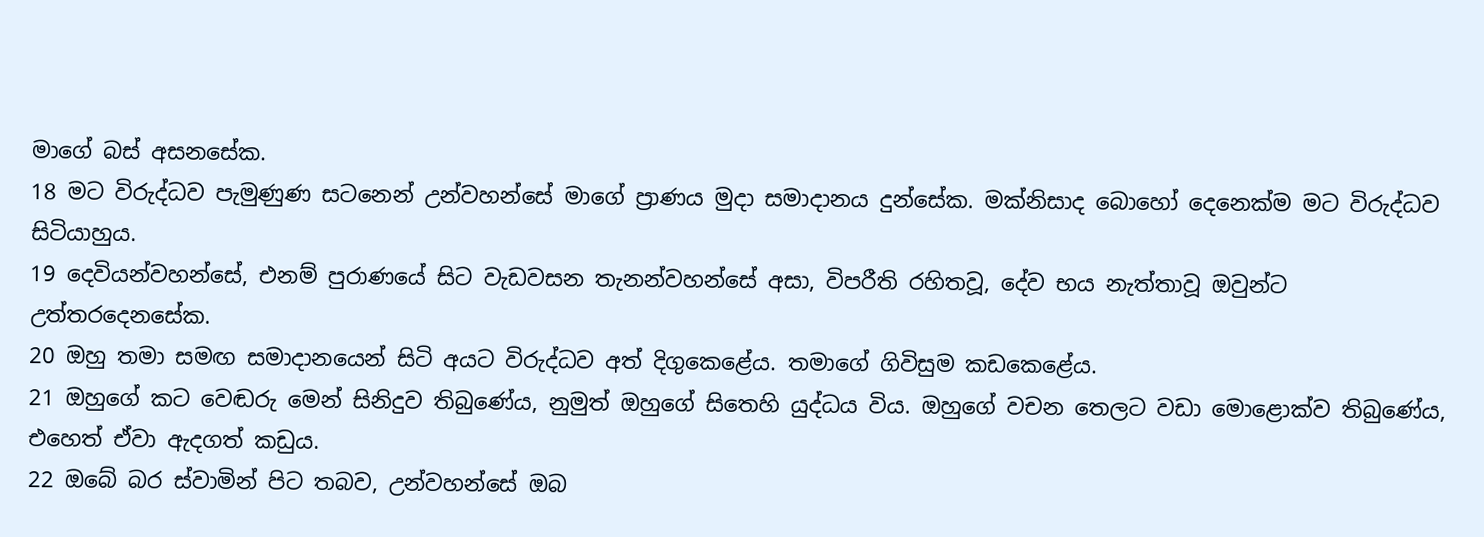මාගේ බස් අසනසේක.
18 මට විරුද්ධව පැමුණුණ සටනෙන් උන්වහන්සේ මාගේ ප්‍රාණය මුදා සමාදානය දුන්සේක. මක්නිසාද බොහෝ දෙනෙක්ම මට විරුද්ධව සිටියාහුය.
19 දෙවියන්වහන්සේ, එනම් පුරාණයේ සිට වැඩවසන තැනන්වහන්සේ අසා, විපරීති රහිතවූ, දේව භය නැත්තාවූ ඔවුන්ට උත්තරදෙනසේක.
20 ඔහු තමා සමඟ සමාදානයෙන් සිටි අයට විරුද්ධව අත් දිගුකෙළේය. තමාගේ ගිවිසුම කඩකෙළේය.
21 ඔහුගේ කට වෙඬරු මෙන් සිනිදුව තිබුණේය, නුමුත් ඔහුගේ සිතෙහි යුද්ධය විය. ඔහුගේ වචන තෙලට වඩා මොළොක්ව තිබුණේය, එහෙත් ඒවා ඇදගත් කඩුය.
22 ඔබේ බර ස්වාමින් පිට තබව, උන්වහන්සේ ඔබ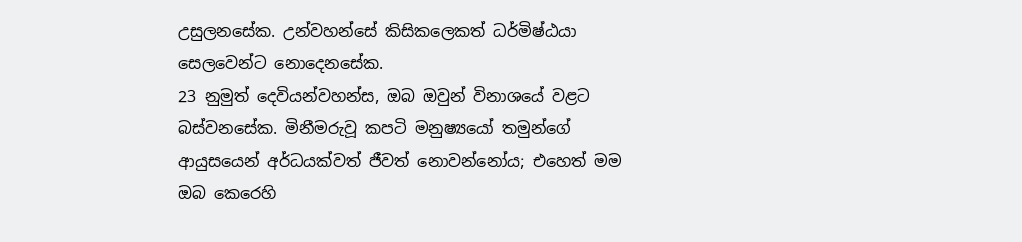උසුලනසේක. උන්වහන්සේ කිසිකලෙකත් ධර්මිෂ්ඨයා සෙලවෙන්ට නොදෙනසේක.
23 නුමුත් දෙවියන්වහන්ස, ඔබ ඔවුන් විනාශයේ වළට බස්වනසේක. මිනීමරුවූ කපටි මනුෂ්‍යයෝ තමුන්ගේ ආයුසයෙන් අර්ධයක්වත් ජීවත් නොවන්නෝය; එහෙත් මම ඔබ කෙරෙහි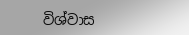විශ්වාස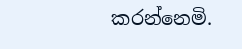කරන්නෙමි.